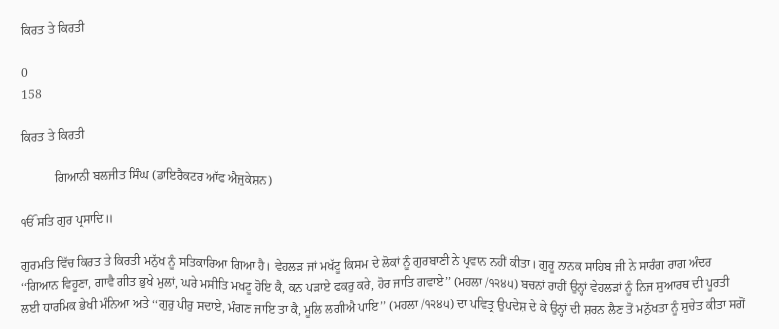ਕਿਰਤ ਤੇ ਕਿਰਤੀ

0
158

ਕਿਰਤ ਤੇ ਕਿਰਤੀ

           ਗਿਆਨੀ ਬਲਜੀਤ ਸਿੰਘ (ਡਾਇਰੈਕਟਰ ਆੱਫ ਐਜੁਕੇਸ਼ਨ)

ੴ ਸਤਿ ਗੁਰ ਪ੍ਰਸਾਦਿ॥

ਗੁਰਮਤਿ ਵਿੱਚ ਕਿਰਤ ਤੇ ਕਿਰਤੀ ਮਨੁੱਖ ਨੂੰ ਸਤਿਕਾਰਿਆ ਗਿਆ ਹੈ। ਵੇਹਲੜ ਜਾਂ ਮਖੱਟੂ ਕਿਸਮ ਦੇ ਲੋਕਾਂ ਨੂੰ ਗੁਰਬਾਣੀ ਨੇ ਪ੍ਰਵਾਨ ਨਹੀਂ ਕੀਤਾ। ਗੁਰੂ ਨਾਨਕ ਸਾਹਿਬ ਜੀ ਨੇ ਸਾਰੰਗ ਰਾਗ ਅੰਦਰ ‘‘ਗਿਆਨ ਵਿਹੂਣਾ, ਗਾਵੈ ਗੀਤ ਭੁਖੇ ਮੁਲਾਂ, ਘਰੇ ਮਸੀਤਿ ਮਖਟੂ ਹੋਇ ਕੈ, ਕਨ ਪੜਾਏ ਫਕਰੁ ਕਰੇ, ਹੋਰ ਜਾਤਿ ਗਵਾਏ’’ (ਮਹਲਾ /੧੨੪੫) ਬਚਨਾਂ ਰਾਹੀਂ ਉਨ੍ਹਾਂ ਵੇਹਲੜਾਂ ਨੂੰ ਨਿਜ ਸੁਆਰਥ ਦੀ ਪੂਰਤੀ ਲਈ ਧਾਰਮਿਕ ਭੇਖੀ ਮੰਨਿਆ ਅਤੇ ‘‘ਗੁਰੁ ਪੀਰੁ ਸਦਾਏ, ਮੰਗਣ ਜਾਇ ਤਾ ਕੈ, ਮੂਲਿ ਲਗੀਐ ਪਾਇ’’ (ਮਹਲਾ /੧੨੪੫) ਦਾ ਪਵਿਤ੍ਰ ਉਪਦੇਸ਼ ਦੇ ਕੇ ਉਨ੍ਹਾਂ ਦੀ ਸ਼ਰਨ ਲੈਣ ਤੋਂ ਮਨੁੱਖਤਾ ਨੂੰ ਸੁਚੇਤ ਕੀਤਾ ਸਗੋਂ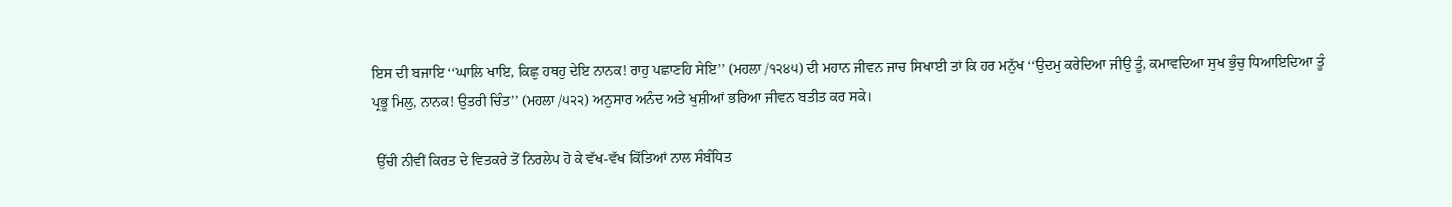ਇਸ ਦੀ ਬਜਾਇ ‘‘ਘਾਲਿ ਖਾਇ, ਕਿਛੁ ਹਥਹੁ ਦੇਇ ਨਾਨਕ! ਰਾਹੁ ਪਛਾਣਹਿ ਸੇਇ’’ (ਮਹਲਾ /੧੨੪੫) ਦੀ ਮਹਾਨ ਜੀਵਨ ਜਾਚ ਸਿਖਾਈ ਤਾਂ ਕਿ ਹਰ ਮਨੁੱਖ ‘‘ਉਦਮੁ ਕਰੇਦਿਆ ਜੀਉ ਤੂੰ, ਕਮਾਵਦਿਆ ਸੁਖ ਭੁੰਚੁ ਧਿਆਇਦਿਆ ਤੂੰ ਪ੍ਰਭੂ ਮਿਲੁ, ਨਾਨਕ! ਉਤਰੀ ਚਿੰਤ’’ (ਮਹਲਾ /੫੨੨) ਅਨੁਸਾਰ ਅਨੰਦ ਅਤੇ ਖੁਸ਼ੀਆਂ ਭਰਿਆ ਜੀਵਨ ਬਤੀਤ ਕਰ ਸਕੇ।

 ਉੱਚੀ ਨੀਵੀਂ ਕਿਰਤ ਦੇ ਵਿਤਕਰੇ ਤੋਂ ਨਿਰਲੇਪ ਹੋ ਕੇ ਵੱਖ-ਵੱਖ ਕਿੱਤਿਆਂ ਨਾਲ ਸੰਬੰਧਿਤ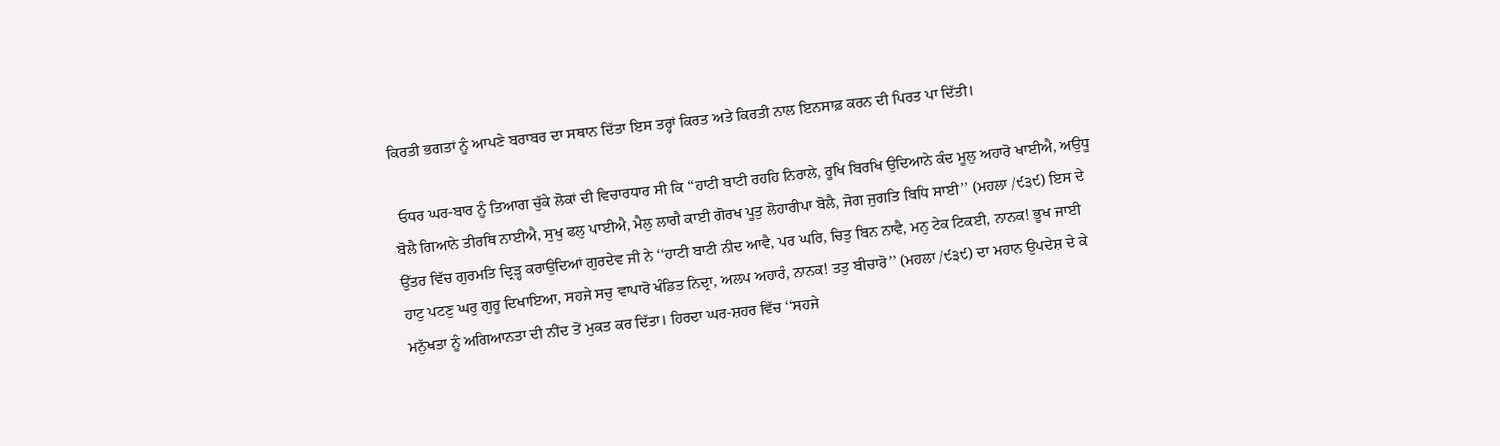ਕਿਰਤੀ ਭਗਤਾਂ ਨੂੰ ਆਪਣੇ ਬਰਾਬਰ ਦਾ ਸਥਾਨ ਦਿੱਤਾ ਇਸ ਤਰ੍ਹਾਂ ਕਿਰਤ ਅਤੇ ਕਿਰਤੀ ਨਾਲ ਇਨਸਾਫ਼ ਕਰਨ ਦੀ ਪਿਰਤ ਪਾ ਦਿੱਤੀ।

 ਓਧਰ ਘਰ-ਬਾਰ ਨੂੰ ਤਿਆਗ ਚੁੱਕੇ ਲੋਕਾਂ ਦੀ ਵਿਚਾਰਧਾਰ ਸੀ ਕਿ ‘‘ਹਾਟੀ ਬਾਟੀ ਰਹਹਿ ਨਿਰਾਲੇ, ਰੂਖਿ ਬਿਰਖਿ ਉਦਿਆਨੇ ਕੰਦ ਮੂਲੁ ਅਹਾਰੋ ਖਾਈਐ, ਅਉਧੂ ਬੋਲੈ ਗਿਆਨੇ ਤੀਰਥਿ ਨਾਈਐ, ਸੁਖੁ ਫਲੁ ਪਾਈਐ, ਮੈਲੁ ਲਾਗੈ ਕਾਈ ਗੋਰਖ ਪੂਤੁ ਲੋਹਾਰੀਪਾ ਬੋਲੈ, ਜੋਗ ਜੁਗਤਿ ਬਿਧਿ ਸਾਈ’’ (ਮਹਲਾ /੯੩੯) ਇਸ ਦੇ ਉੱਤਰ ਵਿੱਚ ਗੁਰਮਤਿ ਦ੍ਰਿੜ੍ਹ ਕਰਾਉਦਿਆਂ ਗੁਰਦੇਵ ਜੀ ਨੇ ‘‘ਹਾਟੀ ਬਾਟੀ ਨੀਦ ਆਵੈ, ਪਰ ਘਰਿ, ਚਿਤੁ ਬਿਨ ਨਾਵੈ, ਮਨੁ ਟੇਕ ਟਿਕਈ, ਨਾਨਕ! ਭੂਖ ਜਾਈ ਹਾਟੁ ਪਟਣੁ ਘਰੁ ਗੁਰੂ ਦਿਖਾਇਆ, ਸਹਜੇ ਸਚੁ ਵਾਪਾਰੋ ਖੰਡਿਤ ਨਿਦ੍ਰਾ, ਅਲਪ ਅਹਾਰੰ, ਨਾਨਕ! ਤਤੁ ਬੀਚਾਰੋ’’ (ਮਹਲਾ /੯੩੯) ਦਾ ਮਹਾਨ ਉਪਦੇਸ਼ ਦੇ ਕੇ ਮਨੁੱਖਤਾ ਨੂੰ ਅਗਿਆਨਤਾ ਦੀ ਨੀਂਦ ਤੋਂ ਮੁਕਤ ਕਰ ਦਿੱਤਾ। ਹਿਰਦਾ ਘਰ-ਸ਼ਹਰ ਵਿੱਚ ‘‘ਸਹਜੇ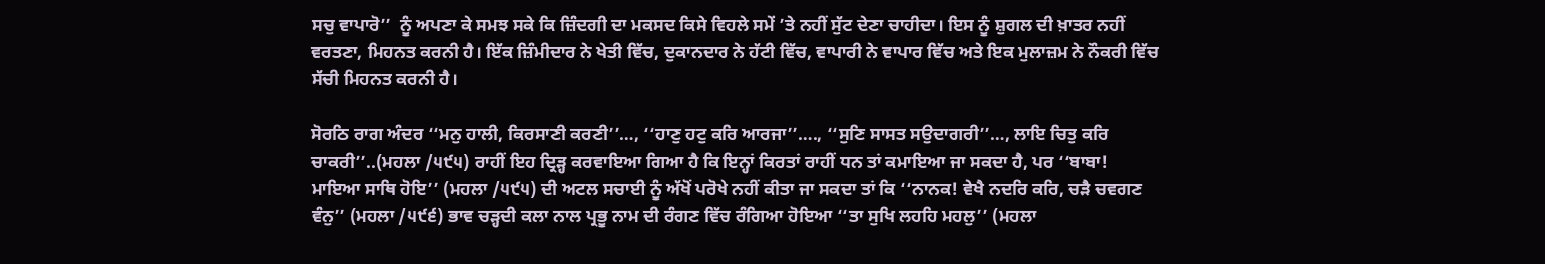ਸਚੁ ਵਾਪਾਰੋ’’  ਨੂੰ ਅਪਣਾ ਕੇ ਸਮਝ ਸਕੇ ਕਿ ਜ਼ਿੰਦਗੀ ਦਾ ਮਕਸਦ ਕਿਸੇ ਵਿਹਲੇ ਸਮੇਂ ’ਤੇ ਨਹੀਂ ਸੁੱਟ ਦੇਣਾ ਚਾਹੀਦਾ। ਇਸ ਨੂੰ ਸ਼ੁਗਲ ਦੀ ਖ਼ਾਤਰ ਨਹੀਂ ਵਰਤਣਾ, ਮਿਹਨਤ ਕਰਨੀ ਹੈ। ਇੱਕ ਜ਼ਿੰਮੀਦਾਰ ਨੇ ਖੇਤੀ ਵਿੱਚ, ਦੁਕਾਨਦਾਰ ਨੇ ਹੱਟੀ ਵਿੱਚ, ਵਾਪਾਰੀ ਨੇ ਵਾਪਾਰ ਵਿੱਚ ਅਤੇ ਇਕ ਮੁਲਾਜ਼ਮ ਨੇ ਨੌਕਰੀ ਵਿੱਚ ਸੱਚੀ ਮਿਹਨਤ ਕਰਨੀ ਹੈ।

ਸੋਰਠਿ ਰਾਗ ਅੰਦਰ ‘‘ਮਨੁ ਹਾਲੀ, ਕਿਰਸਾਣੀ ਕਰਣੀ’’…, ‘‘ਹਾਣੁ ਹਟੁ ਕਰਿ ਆਰਜਾ’’…., ‘‘ਸੁਣਿ ਸਾਸਤ ਸਉਦਾਗਰੀ’’…, ਲਾਇ ਚਿਤੁ ਕਰਿ ਚਾਕਰੀ’’..(ਮਹਲਾ /੫੯੫) ਰਾਹੀਂ ਇਹ ਦ੍ਰਿੜ੍ਹ ਕਰਵਾਇਆ ਗਿਆ ਹੈ ਕਿ ਇਨ੍ਹਾਂ ਕਿਰਤਾਂ ਰਾਹੀਂ ਧਨ ਤਾਂ ਕਮਾਇਆ ਜਾ ਸਕਦਾ ਹੈ, ਪਰ ‘‘ਬਾਬਾ! ਮਾਇਆ ਸਾਥਿ ਹੋਇ’’ (ਮਹਲਾ /੫੯੫) ਦੀ ਅਟਲ ਸਚਾਈ ਨੂੰ ਅੱਖੋਂ ਪਰੋਖੇ ਨਹੀਂ ਕੀਤਾ ਜਾ ਸਕਦਾ ਤਾਂ ਕਿ ‘‘ਨਾਨਕ! ਵੇਖੈ ਨਦਰਿ ਕਰਿ, ਚੜੈ ਚਵਗਣ ਵੰਨੁ’’ (ਮਹਲਾ /੫੯੬) ਭਾਵ ਚੜ੍ਹਦੀ ਕਲਾ ਨਾਲ ਪ੍ਰਭੂ ਨਾਮ ਦੀ ਰੰਗਣ ਵਿੱਚ ਰੰਗਿਆ ਹੋਇਆ ‘‘ਤਾ ਸੁਖਿ ਲਹਹਿ ਮਹਲੁ’’ (ਮਹਲਾ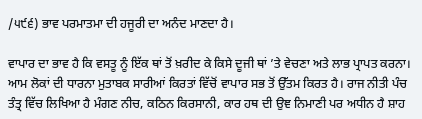/੫੯੬) ਭਾਵ ਪਰਮਾਤਮਾ ਦੀ ਹਜੂਰੀ ਦਾ ਅਨੰਦ ਮਾਣਦਾ ਹੈ।

ਵਾਪਾਰ ਦਾ ਭਾਵ ਹੈ ਕਿ ਵਸਤੂ ਨੂੰ ਇੱਕ ਥਾਂ ਤੋਂ ਖ਼ਰੀਦ ਕੇ ਕਿਸੇ ਦੂਜੀ ਥਾਂ ’ਤੇ ਵੇਚਣਾ ਅਤੇ ਲਾਭ ਪ੍ਰਾਪਤ ਕਰਨਾ। ਆਮ ਲੋਕਾਂ ਦੀ ਧਾਰਨਾ ਮੁਤਾਬਕ ਸਾਰੀਆਂ ਕਿਰਤਾਂ ਵਿੱਚੋਂ ਵਾਪਾਰ ਸਭ ਤੋਂ ਉੱਤਮ ਕਿਰਤ ਹੈ। ਰਾਜ ਨੀਤੀ ਪੰਚ ਤੰਤ੍ਰ ਵਿੱਚ ਲਿਖਿਆ ਹੈ ਮੰਗਣ ਨੀਚ, ਕਠਿਨ ਕਿਰਸਾਨੀ, ਕਾਰ ਹਥ ਦੀ ਉਞ ਨਿਮਾਣੀ ਪਰ ਅਧੀਨ ਹੈ ਸ਼ਾਹ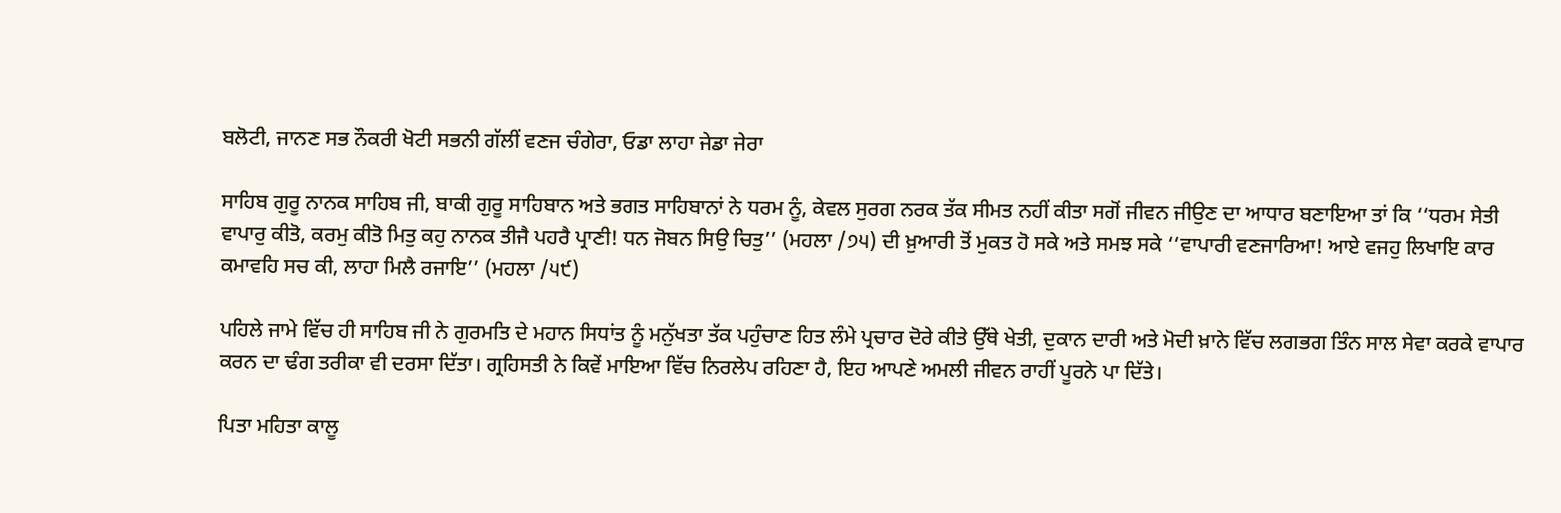ਬਲੋਟੀ, ਜਾਨਣ ਸਭ ਨੌਕਰੀ ਖੋਟੀ ਸਭਨੀ ਗੱਲੀਂ ਵਣਜ ਚੰਗੇਰਾ, ਓਡਾ ਲਾਹਾ ਜੇਡਾ ਜੇਰਾ

ਸਾਹਿਬ ਗੁਰੂ ਨਾਨਕ ਸਾਹਿਬ ਜੀ, ਬਾਕੀ ਗੁਰੂ ਸਾਹਿਬਾਨ ਅਤੇ ਭਗਤ ਸਾਹਿਬਾਨਾਂ ਨੇ ਧਰਮ ਨੂੰ, ਕੇਵਲ ਸੁਰਗ ਨਰਕ ਤੱਕ ਸੀਮਤ ਨਹੀਂ ਕੀਤਾ ਸਗੋਂ ਜੀਵਨ ਜੀਉਣ ਦਾ ਆਧਾਰ ਬਣਾਇਆ ਤਾਂ ਕਿ ‘‘ਧਰਮ ਸੇਤੀ ਵਾਪਾਰੁ ਕੀਤੋ, ਕਰਮੁ ਕੀਤੋ ਮਿਤੁ ਕਹੁ ਨਾਨਕ ਤੀਜੈ ਪਹਰੈ ਪ੍ਰਾਣੀ! ਧਨ ਜੋਬਨ ਸਿਉ ਚਿਤੁ’’ (ਮਹਲਾ /੭੫) ਦੀ ਖ਼ੁਆਰੀ ਤੋਂ ਮੁਕਤ ਹੋ ਸਕੇ ਅਤੇ ਸਮਝ ਸਕੇ ‘‘ਵਾਪਾਰੀ ਵਣਜਾਰਿਆ! ਆਏ ਵਜਹੁ ਲਿਖਾਇ ਕਾਰ ਕਮਾਵਹਿ ਸਚ ਕੀ, ਲਾਹਾ ਮਿਲੈ ਰਜਾਇ’’ (ਮਹਲਾ /੫੯)

ਪਹਿਲੇ ਜਾਮੇ ਵਿੱਚ ਹੀ ਸਾਹਿਬ ਜੀ ਨੇ ਗੁਰਮਤਿ ਦੇ ਮਹਾਨ ਸਿਧਾਂਤ ਨੂੰ ਮਨੁੱਖਤਾ ਤੱਕ ਪਹੁੰਚਾਣ ਹਿਤ ਲੰਮੇ ਪ੍ਰਚਾਰ ਦੋਰੇ ਕੀਤੇ ਉੱਥੇ ਖੇਤੀ, ਦੁਕਾਨ ਦਾਰੀ ਅਤੇ ਮੋਦੀ ਖ਼ਾਨੇ ਵਿੱਚ ਲਗਭਗ ਤਿੰਨ ਸਾਲ ਸੇਵਾ ਕਰਕੇ ਵਾਪਾਰ ਕਰਨ ਦਾ ਢੰਗ ਤਰੀਕਾ ਵੀ ਦਰਸਾ ਦਿੱਤਾ। ਗ੍ਰਹਿਸਤੀ ਨੇ ਕਿਵੇਂ ਮਾਇਆ ਵਿੱਚ ਨਿਰਲੇਪ ਰਹਿਣਾ ਹੈ, ਇਹ ਆਪਣੇ ਅਮਲੀ ਜੀਵਨ ਰਾਹੀਂ ਪੂਰਨੇ ਪਾ ਦਿੱਤੇ।

ਪਿਤਾ ਮਹਿਤਾ ਕਾਲੂ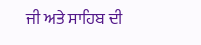ਜੀ ਅਤੇ ਸਾਹਿਬ ਦੀ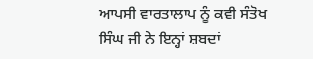ਆਪਸੀ ਵਾਰਤਾਲਾਪ ਨੂੰ ਕਵੀ ਸੰਤੋਖ ਸਿੰਘ ਜੀ ਨੇ ਇਨ੍ਹਾਂ ਸ਼ਬਦਾਂ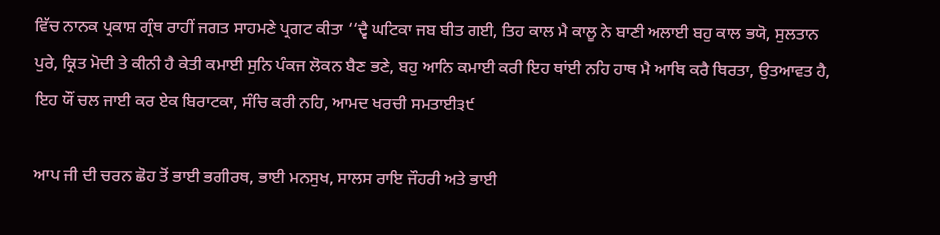ਵਿੱਚ ਨਾਨਕ ਪ੍ਰਕਾਸ਼ ਗ੍ਰੰਥ ਰਾਹੀਂ ਜਗਤ ਸਾਹਮਣੇ ਪ੍ਰਗਟ ਕੀਤਾ ‘‘ਦ੍ਵੈ ਘਟਿਕਾ ਜਬ ਬੀਤ ਗਈ, ਤਿਹ ਕਾਲ ਮੈ ਕਾਲੂ ਨੇ ਬਾਣੀ ਅਲਾਈ ਬਹੁ ਕਾਲ ਭਯੋ, ਸੁਲਤਾਨ ਪੁਰੇ, ਕ੍ਰਿਤ ਮੋਦੀ ਤੇ ਕੀਨੀ ਹੈ ਕੇਤੀ ਕਮਾਈ ਸੁਨਿ ਪੰਕਜ ਲੋਕਨ ਬੈਣ ਭਣੇ, ਬਹੁ ਆਨਿ ਕਮਾਈ ਕਰੀ ਇਹ ਥਾਂਈ ਨਹਿ ਹਾਥ ਮੈ ਆਥਿ ਕਰੈ ਥਿਰਤਾ, ਉਤਆਵਤ ਹੈ, ਇਹ ਯੌਂ ਚਲ ਜਾਈ ਕਰ ਏਕ ਬਿਰਾਟਕਾ, ਸੰਚਿ ਕਰੀ ਨਹਿ, ਆਮਦ ਖਰਚੀ ਸਮਤਾਈ੩੯

ਆਪ ਜੀ ਦੀ ਚਰਨ ਛੋਹ ਤੋਂ ਭਾਈ ਭਗੀਰਥ, ਭਾਈ ਮਨਸੁਖ, ਸਾਲਸ ਰਾਇ ਜੌਹਰੀ ਅਤੇ ਭਾਈ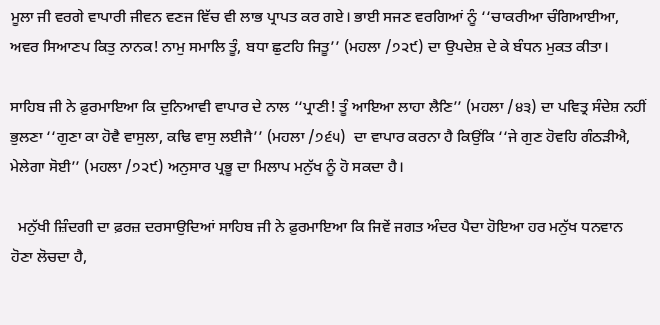ਮੂਲਾ ਜੀ ਵਰਗੇ ਵਾਪਾਰੀ ਜੀਵਨ ਵਣਜ ਵਿੱਚ ਵੀ ਲਾਭ ਪ੍ਰਾਪਤ ਕਰ ਗਏ। ਭਾਈ ਸਜਣ ਵਰਗਿਆਂ ਨੂੰ ‘‘ਚਾਕਰੀਆ ਚੰਗਿਆਈਆ, ਅਵਰ ਸਿਆਣਪ ਕਿਤੁ ਨਾਨਕ! ਨਾਮੁ ਸਮਾਲਿ ਤੂੰ, ਬਧਾ ਛੁਟਹਿ ਜਿਤੂ’’ (ਮਹਲਾ /੭੨੯) ਦਾ ਉਪਦੇਸ਼ ਦੇ ਕੇ ਬੰਧਨ ਮੁਕਤ ਕੀਤਾ।

ਸਾਹਿਬ ਜੀ ਨੇ ਫ਼ੁਰਮਾਇਆ ਕਿ ਦੁਨਿਆਵੀ ਵਾਪਾਰ ਦੇ ਨਾਲ ‘‘ਪ੍ਰਾਣੀ! ਤੂੰ ਆਇਆ ਲਾਹਾ ਲੈਣਿ’’ (ਮਹਲਾ /੪੩) ਦਾ ਪਵਿਤ੍ਰ ਸੰਦੇਸ਼ ਨਹੀਂ ਭੁਲਣਾ ‘‘ਗੁਣਾ ਕਾ ਹੋਵੈ ਵਾਸੁਲਾ, ਕਢਿ ਵਾਸੁ ਲਈਜੈ’’ (ਮਹਲਾ /੭੬੫)  ਦਾ ਵਾਪਾਰ ਕਰਨਾ ਹੈ ਕਿਉਂਕਿ ‘‘ਜੇ ਗੁਣ ਹੋਵਹਿ ਗੰਠੜੀਐ, ਮੇਲੇਗਾ ਸੋਈ’’ (ਮਹਲਾ /੭੨੯) ਅਨੁਸਾਰ ਪ੍ਰਭੂ ਦਾ ਮਿਲਾਪ ਮਨੁੱਖ ਨੂੰ ਹੋ ਸਕਦਾ ਹੈ।

  ਮਨੁੱਖੀ ਜ਼ਿੰਦਗੀ ਦਾ ਫ਼ਰਜ਼ ਦਰਸਾਉਦਿਆਂ ਸਾਹਿਬ ਜੀ ਨੇ ਫ਼ੁਰਮਾਇਆ ਕਿ ਜਿਵੇਂ ਜਗਤ ਅੰਦਰ ਪੈਦਾ ਹੋਇਆ ਹਰ ਮਨੁੱਖ ਧਨਵਾਨ ਹੋਣਾ ਲੋਚਦਾ ਹੈ,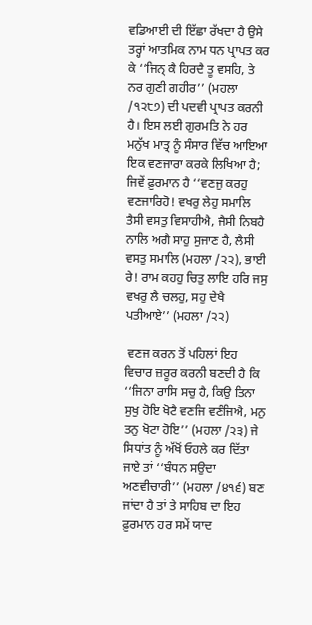ਵਡਿਆਈ ਦੀ ਇੱਛਾ ਰੱਖਦਾ ਹੈ ਉਸੇ ਤਰ੍ਹਾਂ ਆਤਮਿਕ ਨਾਮ ਧਨ ਪ੍ਰਾਪਤ ਕਰ ਕੇ ‘‘ਜਿਨ੍ ਕੈ ਹਿਰਦੈ ਤੂ ਵਸਹਿ, ਤੇ ਨਰ ਗੁਣੀ ਗਹੀਰ’’ (ਮਹਲਾ /੧੨੮੭) ਦੀ ਪਦਵੀ ਪ੍ਰਾਪਤ ਕਰਨੀ ਹੈ। ਇਸ ਲਈ ਗੁਰਮਤਿ ਨੇ ਹਰ ਮਨੁੱਖ ਮਾਤ੍ਰ ਨੂੰ ਸੰਸਾਰ ਵਿੱਚ ਆਇਆ ਇਕ ਵਣਜਾਰਾ ਕਰਕੇ ਲਿਖਿਆ ਹੈ; ਜਿਵੇਂ ਫ਼ੁਰਮਾਨ ਹੈ ‘‘ਵਣਜੁ ਕਰਹੁ ਵਣਜਾਰਿਹੋ! ਵਖਰੁ ਲੇਹੁ ਸਮਾਲਿ ਤੈਸੀ ਵਸਤੁ ਵਿਸਾਹੀਐ, ਜੈਸੀ ਨਿਬਹੈ ਨਾਲਿ ਅਗੈ ਸਾਹੁ ਸੁਜਾਣ ਹੈ, ਲੈਸੀ ਵਸਤੁ ਸਮਾਲਿ (ਮਹਲਾ /੨੨), ਭਾਈ ਰੇ! ਰਾਮ ਕਹਹੁ ਚਿਤੁ ਲਾਇ ਹਰਿ ਜਸੁ ਵਖਰੁ ਲੈ ਚਲਹੁ, ਸਹੁ ਦੇਖੈ ਪਤੀਆਏ’’ (ਮਹਲਾ /੨੨)

 ਵਣਜ ਕਰਨ ਤੋਂ ਪਹਿਲਾਂ ਇਹ ਵਿਚਾਰ ਜ਼ਰੂਰ ਕਰਨੀ ਬਣਦੀ ਹੈ ਕਿ ‘‘ਜਿਨਾ ਰਾਸਿ ਸਚੁ ਹੈ, ਕਿਉ ਤਿਨਾ ਸੁਖੁ ਹੋਇ ਖੋਟੈ ਵਣਜਿ ਵਣੰਜਿਐ, ਮਨੁ ਤਨੁ ਖੋਟਾ ਹੋਇ’’ (ਮਹਲਾ /੨੩) ਜੇ ਸਿਧਾਂਤ ਨੂੰ ਅੱਖੋਂ ਓਹਲੇ ਕਰ ਦਿੱਤਾ ਜਾਏ ਤਾਂ ‘‘ਬੰਧਨ ਸਉਦਾ ਅਣਵੀਚਾਰੀ’’ (ਮਹਲਾ /੪੧੬) ਬਣ ਜਾਂਦਾ ਹੈ ਤਾਂ ਤੇ ਸਾਹਿਬ ਦਾ ਇਹ ਫ਼ੁਰਮਾਨ ਹਰ ਸਮੇਂ ਯਾਦ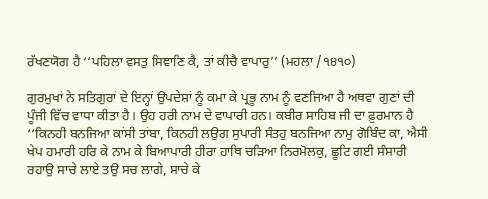ਰੱਖਣਯੋਗ ਹੈ ‘‘ਪਹਿਲਾ ਵਸਤੁ ਸਿਞਾਣਿ ਕੈ, ਤਾਂ ਕੀਚੈ ਵਾਪਾਰੁ’’ (ਮਹਲਾ /੧੪੧੦)

ਗੁਰਮੁਖਾਂ ਨੇ ਸਤਿਗੁਰਾਂ ਦੇ ਇਨ੍ਹਾਂ ਉਪਦੇਸ਼ਾਂ ਨੂੰ ਕਮਾ ਕੇ ਪ੍ਰਭੂ ਨਾਮ ਨੂੰ ਵਣਜਿਆ ਹੈ ਅਥਵਾ ਗੁਣਾਂ ਦੀ ਪੂੰਜੀ ਵਿੱਚ ਵਾਧਾ ਕੀਤਾ ਹੈ। ਉਹ ਹਰੀ ਨਾਮ ਦੇ ਵਾਪਾਰੀ ਹਨ। ਕਬੀਰ ਸਾਹਿਬ ਜੀ ਦਾ ਫ਼ੁਰਮਾਨ ਹੈ ‘‘ਕਿਨਹੀ ਬਨਜਿਆ ਕਾਂਸੀ ਤਾਂਬਾ, ਕਿਨਹੀ ਲਉਗ ਸੁਪਾਰੀ ਸੰਤਹੁ ਬਨਜਿਆ ਨਾਮੁ ਗੋਬਿੰਦ ਕਾ, ਐਸੀ ਖੇਪ ਹਮਾਰੀ ਹਰਿ ਕੇ ਨਾਮ ਕੇ ਬਿਆਪਾਰੀ ਹੀਰਾ ਹਾਥਿ ਚੜਿਆ ਨਿਰਮੋਲਕੁ, ਛੂਟਿ ਗਈ ਸੰਸਾਰੀ ਰਹਾਉ ਸਾਚੇ ਲਾਏ ਤਉ ਸਚ ਲਾਗੇ, ਸਾਚੇ ਕੇ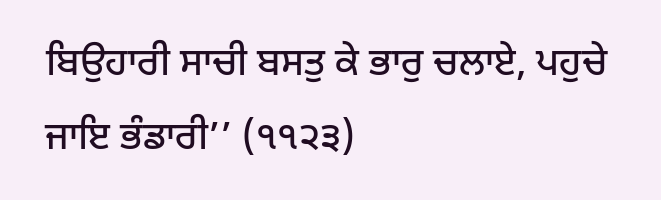ਬਿਉਹਾਰੀ ਸਾਚੀ ਬਸਤੁ ਕੇ ਭਾਰੁ ਚਲਾਏ, ਪਹੁਚੇ ਜਾਇ ਭੰਡਾਰੀ’’ (੧੧੨੩)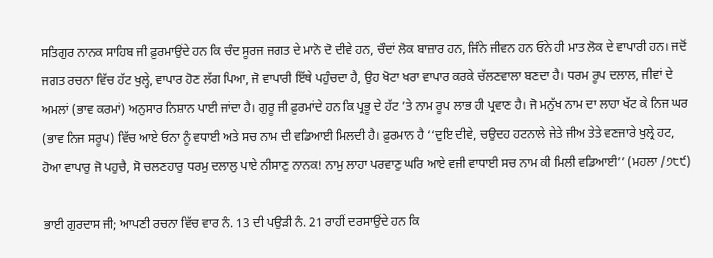ਸਤਿਗੁਰ ਨਾਨਕ ਸਾਹਿਬ ਜੀ ਫ਼ੁਰਮਾਉਂਦੇ ਹਨ ਕਿ ਚੰਦ ਸੂਰਜ ਜਗਤ ਦੇ ਮਾਨੋ ਦੋ ਦੀਵੇ ਹਨ, ਚੌਦਾਂ ਲੋਕ ਬਾਜ਼ਾਰ ਹਨ, ਜਿੰਨੇ ਜੀਵਨ ਹਨ ਓਨੇ ਹੀ ਮਾਤ ਲੋਕ ਦੇ ਵਾਪਾਰੀ ਹਨ। ਜਦੋਂ ਜਗਤ ਰਚਨਾ ਵਿੱਚ ਹੱਟ ਖੁਲ੍ਹੇ, ਵਾਪਾਰ ਹੋਣ ਲੱਗ ਪਿਆ, ਜੋ ਵਾਪਾਰੀ ਇੱਥੇ ਪਹੁੰਚਦਾ ਹੈ, ਉਹ ਖੋਟਾ ਖਰਾ ਵਾਪਾਰ ਕਰਕੇ ਚੱਲਣਵਾਲਾ ਬਣਦਾ ਹੈ। ਧਰਮ ਰੂਪ ਦਲਾਲ, ਜੀਵਾਂ ਦੇ ਅਮਲਾਂ (ਭਾਵ ਕਰਮਾਂ) ਅਨੁਸਾਰ ਨਿਸ਼ਾਨ ਪਾਈ ਜਾਂਦਾ ਹੈ। ਗੁਰੂ ਜੀ ਫ਼ੁਰਮਾਂਦੇ ਹਨ ਕਿ ਪ੍ਰਭੂ ਦੇ ਹੱਟ ’ਤੇ ਨਾਮ ਰੂਪ ਲਾਭ ਹੀ ਪ੍ਰਵਾਣ ਹੈ। ਜੋ ਮਨੁੱਖ ਨਾਮ ਦਾ ਲਾਹਾ ਖੱਟ ਕੇ ਨਿਜ ਘਰ (ਭਾਵ ਨਿਜ ਸਰੂਪ) ਵਿੱਚ ਆਏ ਓਨਾ ਨੂੰ ਵਧਾਈ ਅਤੇ ਸਚ ਨਾਮ ਦੀ ਵਡਿਆਈ ਮਿਲਦੀ ਹੈ। ਫ਼ੁਰਮਾਨ ਹੈ ‘‘ਦੁਇ ਦੀਵੇ, ਚਉਦਹ ਹਟਨਾਲੇ ਜੇਤੇ ਜੀਅ ਤੇਤੇ ਵਣਜਾਰੇ ਖੁਲ੍ਰੇ ਹਟ, ਹੋਆ ਵਾਪਾਰੁ ਜੋ ਪਹੁਚੈ, ਸੋ ਚਲਣਹਾਰੁ ਧਰਮੁ ਦਲਾਲੁ ਪਾਏ ਨੀਸਾਣੁ ਨਾਨਕ! ਨਾਮੁ ਲਾਹਾ ਪਰਵਾਣੁ ਘਰਿ ਆਏ ਵਜੀ ਵਾਧਾਈ ਸਚ ਨਾਮ ਕੀ ਮਿਲੀ ਵਡਿਆਈ’’ (ਮਹਲਾ /੭੮੯)

ਭਾਈ ਗੁਰਦਾਸ ਜੀ; ਆਪਣੀ ਰਚਨਾ ਵਿੱਚ ਵਾਰ ਨੰ. 13 ਦੀ ਪਉੜੀ ਨੰ. 21 ਰਾਹੀਂ ਦਰਸਾਉਂਦੇ ਹਨ ਕਿ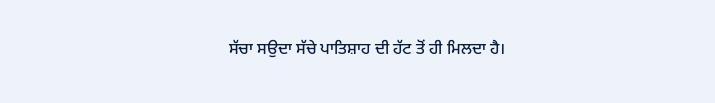ਸੱਚਾ ਸਉਦਾ ਸੱਚੇ ਪਾਤਿਸ਼ਾਹ ਦੀ ਹੱਟ ਤੋਂ ਹੀ ਮਿਲਦਾ ਹੈ।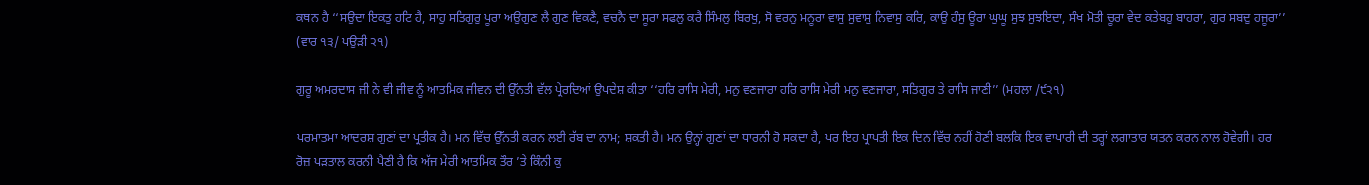ਕਥਨ ਹੈ ‘‘ਸਉਦਾ ਇਕਤੁ ਹਟਿ ਹੈ, ਸਾਹੁ ਸਤਿਗੁਰੁ ਪੂਰਾ ਅਉਗੁਣ ਲੈ ਗੁਣ ਵਿਕਣੈ, ਵਚਨੈ ਦਾ ਸੂਰਾ ਸਫਲੁ ਕਰੈ ਸਿੰਮਲੁ ਬਿਰਖੁ, ਸੋ ਵਰਨੁ ਮਨੂਰਾ ਵਾਸੁ ਸੁਵਾਸੁ ਨਿਵਾਸੁ ਕਰਿ, ਕਾਉ ਹੰਸੁ ਊਰਾ ਘੁਘੂ ਸੁਝ ਸੁਝਇਦਾ, ਸੰਖ ਮੋਤੀ ਚੂਰਾ ਵੇਦ ਕਤੇਬਹੁ ਬਾਹਰਾ, ਗੁਰ ਸਬਦੁ ਹਜੂਰਾ’’ (ਵਾਰ ੧੩/ ਪਉੜੀ ੨੧)

ਗੁਰੂ ਅਮਰਦਾਸ ਜੀ ਨੇ ਵੀ ਜੀਵ ਨੂੰ ਆਤਮਿਕ ਜੀਵਨ ਦੀ ਉੱਨਤੀ ਵੱਲ ਪ੍ਰੇਰਦਿਆਂ ਉਪਦੇਸ਼ ਕੀਤਾ ‘‘ਹਰਿ ਰਾਸਿ ਮੇਰੀ, ਮਨੁ ਵਣਜਾਰਾ ਹਰਿ ਰਾਸਿ ਮੇਰੀ ਮਨੁ ਵਣਜਾਰਾ, ਸਤਿਗੁਰ ਤੇ ਰਾਸਿ ਜਾਣੀ’’ (ਮਹਲਾ /੯੨੧)

ਪਰਮਾਤਮਾ ਆਦਰਸ਼ ਗੁਣਾਂ ਦਾ ਪ੍ਰਤੀਕ ਹੈ। ਮਨ ਵਿੱਚ ਉੱਨਤੀ ਕਰਨ ਲਈ ਰੱਬ ਦਾ ਨਾਮ; ਸ਼ਕਤੀ ਹੈ। ਮਨ ਉਨ੍ਹਾਂ ਗੁਣਾਂ ਦਾ ਧਾਰਨੀ ਹੋ ਸਕਦਾ ਹੈ, ਪਰ ਇਹ ਪ੍ਰਾਪਤੀ ਇਕ ਦਿਨ ਵਿੱਚ ਨਹੀਂ ਹੋਣੀ ਬਲਕਿ ਇਕ ਵਾਪਾਰੀ ਦੀ ਤਰ੍ਹਾਂ ਲਗਾਤਾਰ ਯਤਨ ਕਰਨ ਨਾਲ ਹੋਵੇਗੀ। ਹਰ ਰੋਜ਼ ਪੜਤਾਲ ਕਰਨੀ ਪੈਣੀ ਹੈ ਕਿ ਅੱਜ ਮੇਰੀ ਆਤਮਿਕ ਤੌਰ ’ਤੇ ਕਿੰਨੀ ਕੁ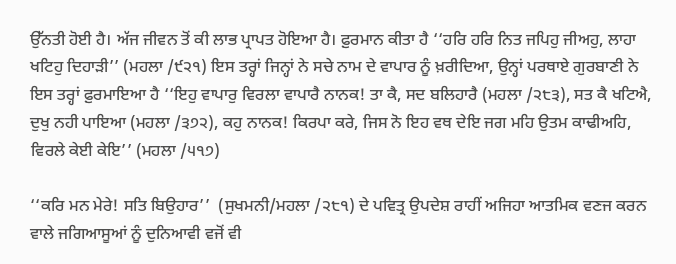ਉੱਨਤੀ ਹੋਈ ਹੈ। ਅੱਜ ਜੀਵਨ ਤੋਂ ਕੀ ਲਾਭ ਪ੍ਰਾਪਤ ਹੋਇਆ ਹੈ। ਫ਼ੁਰਮਾਨ ਕੀਤਾ ਹੈ ‘‘ਹਰਿ ਹਰਿ ਨਿਤ ਜਪਿਹੁ ਜੀਅਹੁ, ਲਾਹਾ ਖਟਿਹੁ ਦਿਹਾੜੀ’’ (ਮਹਲਾ /੯੨੧) ਇਸ ਤਰ੍ਹਾਂ ਜਿਨ੍ਹਾਂ ਨੇ ਸਚੇ ਨਾਮ ਦੇ ਵਾਪਾਰ ਨੂੰ ਖ਼ਰੀਦਿਆ, ਉਨ੍ਹਾਂ ਪਰਥਾਏ ਗੁਰਬਾਣੀ ਨੇ ਇਸ ਤਰ੍ਹਾਂ ਫ਼ੁਰਮਾਇਆ ਹੈ ‘‘ਇਹੁ ਵਾਪਾਰੁ ਵਿਰਲਾ ਵਾਪਾਰੈ ਨਾਨਕ! ਤਾ ਕੈ, ਸਦ ਬਲਿਹਾਰੈ (ਮਹਲਾ /੨੮੩), ਸਤ ਕੈ ਖਟਿਐ, ਦੁਖੁ ਨਹੀ ਪਾਇਆ (ਮਹਲਾ /੩੭੨), ਕਹੁ ਨਾਨਕ! ਕਿਰਪਾ ਕਰੇ, ਜਿਸ ਨੋ ਇਹ ਵਥ ਦੇਇ ਜਗ ਮਹਿ ਉਤਮ ਕਾਢੀਅਹਿ, ਵਿਰਲੇ ਕੇਈ ਕੇਇ’’ (ਮਹਲਾ /੫੧੭)

‘‘ਕਰਿ ਮਨ ਮੇਰੇ! ਸਤਿ ਬਿਉਹਾਰ’’  (ਸੁਖਮਨੀ/ਮਹਲਾ /੨੮੧) ਦੇ ਪਵਿਤ੍ਰ ਉਪਦੇਸ਼ ਰਾਹੀਂ ਅਜਿਹਾ ਆਤਮਿਕ ਵਣਜ ਕਰਨ ਵਾਲੇ ਜਗਿਆਸੂਆਂ ਨੂੰ ਦੁਨਿਆਵੀ ਵਜੋਂ ਵੀ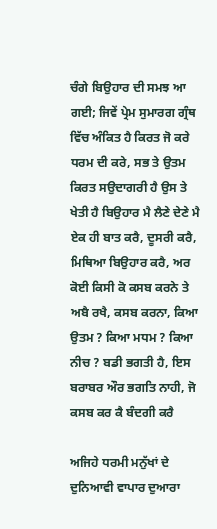ਚੰਗੇ ਬਿਉਹਾਰ ਦੀ ਸਮਝ ਆ ਗਈ; ਜਿਵੇਂ ਪ੍ਰੇਮ ਸੁਮਾਰਗ ਗ੍ਰੰਥ ਵਿੱਚ ਅੰਕਿਤ ਹੈ ਕਿਰਤ ਜੋ ਕਰੇ ਧਰਮ ਦੀ ਕਰੇ, ਸਭ ਤੇ ਉਤਮ ਕਿਰਤ ਸਉਦਾਗਰੀ ਹੈ ਉਸ ਤੇ ਖੇਤੀ ਹੈ ਬਿਉਹਾਰ ਮੈ ਲੈਣੇ ਦੇਣੇ ਮੈ ਏਕ ਹੀ ਬਾਤ ਕਰੈ, ਦੂਸਰੀ ਕਰੈ, ਮਿਥਿਆ ਬਿਉਹਾਰ ਕਰੈ, ਅਰ ਕੋਈ ਕਿਸੀ ਕੋ ਕਸਬ ਕਰਨੇ ਤੇ ਅਬੈ ਰਖੈ, ਕਸਬ ਕਰਨਾ, ਕਿਆ ਉਤਮ ? ਕਿਆ ਮਧਮ ? ਕਿਆ ਨੀਚ ? ਬਡੀ ਭਗਤੀ ਹੈ, ਇਸ ਬਰਾਬਰ ਔਰ ਭਗਤਿ ਨਾਹੀ, ਜੋ ਕਸਬ ਕਰ ਕੈ ਬੰਦਗੀ ਕਰੈ

ਅਜਿਹੇ ਧਰਮੀ ਮਨੁੱਖਾਂ ਦੇ ਦੁਨਿਆਵੀ ਵਾਪਾਰ ਦੁਆਰਾ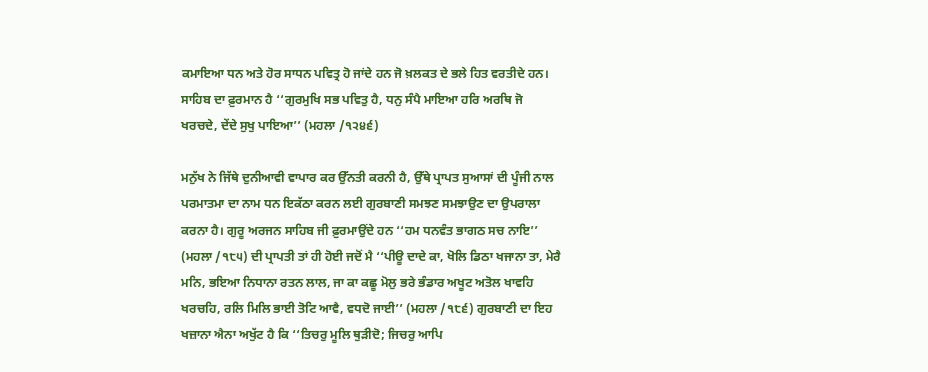ਕਮਾਇਆ ਧਨ ਅਤੇ ਹੋਰ ਸਾਧਨ ਪਵਿਤ੍ਰ ਹੋ ਜਾਂਦੇ ਹਨ ਜੋ ਖ਼ਲਕਤ ਦੇ ਭਲੇ ਹਿਤ ਵਰਤੀਦੇ ਹਨ। ਸਾਹਿਬ ਦਾ ਫ਼ੁਰਮਾਨ ਹੈ ‘‘ਗੁਰਮੁਖਿ ਸਭ ਪਵਿਤੁ ਹੈ, ਧਨੁ ਸੰਪੈ ਮਾਇਆ ਹਰਿ ਅਰਥਿ ਜੋ ਖਰਚਦੇ, ਦੇਂਦੇ ਸੁਖੁ ਪਾਇਆ’’ (ਮਹਲਾ /੧੨੪੬)

ਮਨੁੱਖ ਨੇ ਜਿੱਥੇ ਦੁਨੀਆਵੀ ਵਾਪਾਰ ਕਰ ਉੱਨਤੀ ਕਰਨੀ ਹੈ, ਉੱਥੇ ਪ੍ਰਾਪਤ ਸੁਆਸਾਂ ਦੀ ਪੂੰਜੀ ਨਾਲ ਪਰਮਾਤਮਾ ਦਾ ਨਾਮ ਧਨ ਇਕੱਠਾ ਕਰਨ ਲਈ ਗੁਰਬਾਣੀ ਸਮਝਣ ਸਮਝਾਉਣ ਦਾ ਉਪਰਾਲਾ ਕਰਨਾ ਹੈ। ਗੁਰੂ ਅਰਜਨ ਸਾਹਿਬ ਜੀ ਫ਼ੁਰਮਾਉਂਦੇ ਹਨ ‘‘ਹਮ ਧਨਵੰਤ ਭਾਗਠ ਸਚ ਨਾਇ’’ (ਮਹਲਾ /੧੮੫) ਦੀ ਪ੍ਰਾਪਤੀ ਤਾਂ ਹੀ ਹੋਈ ਜਦੋਂ ਮੈ ‘‘ਪੀਊ ਦਾਦੇ ਕਾ, ਖੋਲਿ ਡਿਠਾ ਖਜਾਨਾ ਤਾ, ਮੇਰੈ ਮਨਿ, ਭਇਆ ਨਿਧਾਨਾ ਰਤਨ ਲਾਲ, ਜਾ ਕਾ ਕਛੂ ਮੋਲੁ ਭਰੇ ਭੰਡਾਰ ਅਖੂਟ ਅਤੋਲ ਖਾਵਹਿ ਖਰਚਹਿ, ਰਲਿ ਮਿਲਿ ਭਾਈ ਤੋਟਿ ਆਵੈ, ਵਧਦੋ ਜਾਈ’’ (ਮਹਲਾ /੧੮੬) ਗੁਰਬਾਣੀ ਦਾ ਇਹ ਖਜ਼ਾਨਾ ਐਨਾ ਅਖੁੱਟ ਹੈ ਕਿ ‘‘ਤਿਚਰੁ ਮੂਲਿ ਥੁੜਂੀਦੋ; ਜਿਚਰੁ ਆਪਿ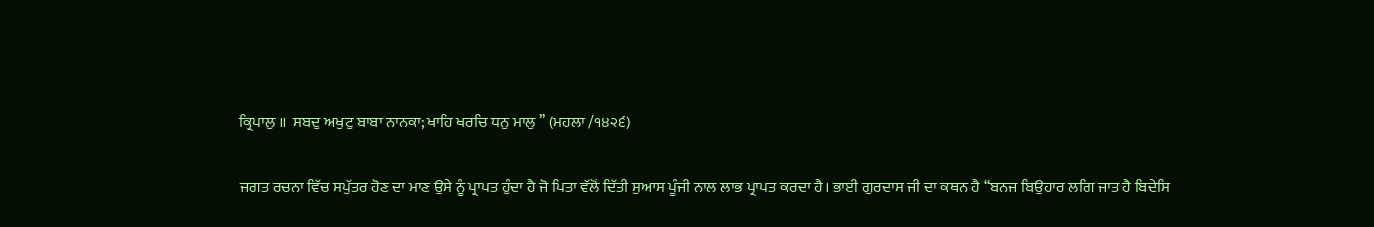ਕ੍ਰਿਪਾਲੁ ॥  ਸਬਦੁ ਅਖੁਟੁ ਬਾਬਾ ਨਾਨਕਾ; ਖਾਹਿ ਖਰਚਿ ਧਨੁ ਮਾਲੁ ’’ (ਮਹਲਾ /੧੪੨੬)

ਜਗਤ ਰਚਨਾ ਵਿੱਚ ਸਪੁੱਤਰ ਹੋਣ ਦਾ ਮਾਣ ਉਸੇ ਨੂੰ ਪ੍ਰਾਪਤ ਹੁੰਦਾ ਹੈ ਜੋ ਪਿਤਾ ਵੱਲੋਂ ਦਿੱਤੀ ਸੁਆਸ ਪੂੰਜੀ ਨਾਲ ਲਾਭ ਪ੍ਰਾਪਤ ਕਰਦਾ ਹੈ। ਭਾਈ ਗੁਰਦਾਸ ਜੀ ਦਾ ਕਥਨ ਹੈ ‘‘ਬਨਜ ਬਿਉਹਾਰ ਲਗਿ ਜਾਤ ਹੈ ਬਿਦੇਸਿ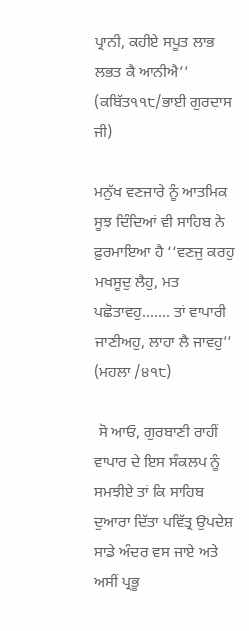ਪ੍ਰਾਨੀ, ਕਹੀਏ ਸਪੂਤ ਲਾਭ ਲਭਤ ਕੈ ਆਨੀਐ’’ (ਕਬਿੱਤ੧੧੮/ਭਾਈ ਗੁਰਦਾਸ ਜੀ)

ਮਨੁੱਖ ਵਣਜਾਰੇ ਨੂੰ ਆਤਮਿਕ ਸੂਝ ਦਿੰਦਿਆਂ ਵੀ ਸਾਹਿਬ ਨੇ ਫ਼ੁਰਮਾਇਆ ਹੈ ‘‘ਵਣਜੁ ਕਰਹੁ ਮਖਸੂਦੁ ਲੈਹੁ, ਮਤ ਪਛੋਤਾਵਹੁ……. ਤਾਂ ਵਾਪਾਰੀ ਜਾਣੀਅਹੁ, ਲਾਹਾ ਲੈ ਜਾਵਹੁ’’ (ਮਹਲਾ /੪੧੮)

 ਸੋ ਆਓ, ਗੁਰਬਾਣੀ ਰਾਹੀਂ ਵਾਪਾਰ ਦੇ ਇਸ ਸੰਕਲਪ ਨੂੰ ਸਮਝੀਏ ਤਾਂ ਕਿ ਸਾਹਿਬ ਦੁਆਰਾ ਦਿੱਤਾ ਪਵਿੱਤ੍ਰ ਉਪਦੇਸ਼ ਸਾਡੇ ਅੰਦਰ ਵਸ ਜਾਏ ਅਤੇ ਅਸੀਂ ਪ੍ਰਭੂ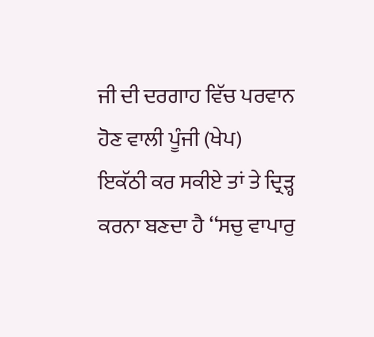ਜੀ ਦੀ ਦਰਗਾਹ ਵਿੱਚ ਪਰਵਾਨ ਹੋਣ ਵਾਲੀ ਪੂੰਜੀ (ਖੇਪ) ਇਕੱਠੀ ਕਰ ਸਕੀਏ ਤਾਂ ਤੇ ਦ੍ਰਿੜ੍ਹ ਕਰਨਾ ਬਣਦਾ ਹੈ ‘‘ਸਚੁ ਵਾਪਾਰੁ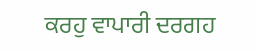ਕਰਹੁ ਵਾਪਾਰੀ ਦਰਗਹ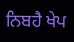ਨਿਬਹੈ ਖੇਪ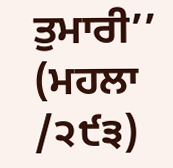ਤੁਮਾਰੀ’’ (ਮਹਲਾ /੨੯੩)